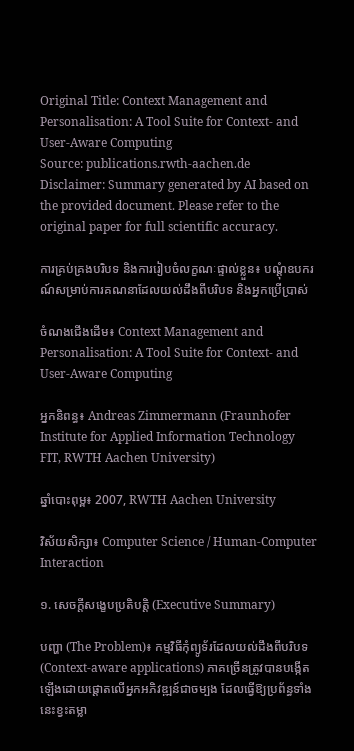Original Title: Context Management and Personalisation: A Tool Suite for Context- and User-Aware Computing
Source: publications.rwth-aachen.de
Disclaimer: Summary generated by AI based on the provided document. Please refer to the original paper for full scientific accuracy.

ការគ្រប់គ្រងបរិបទ និងការរៀបចំលក្ខណៈផ្ទាល់ខ្លួន៖ បណ្តុំឧបករណ៍សម្រាប់ការគណនាដែលយល់ដឹងពីបរិបទ និងអ្នកប្រើប្រាស់

ចំណងជើងដើម៖ Context Management and Personalisation: A Tool Suite for Context- and User-Aware Computing

អ្នកនិពន្ធ៖ Andreas Zimmermann (Fraunhofer Institute for Applied Information Technology FIT, RWTH Aachen University)

ឆ្នាំបោះពុម្ព៖ 2007, RWTH Aachen University

វិស័យសិក្សា៖ Computer Science / Human-Computer Interaction

១. សេចក្តីសង្ខេបប្រតិបត្តិ (Executive Summary)

បញ្ហា (The Problem)៖ កម្មវិធីកុំព្យូទ័រដែលយល់ដឹងពីបរិបទ (Context-aware applications) ភាគច្រើនត្រូវបានបង្កើតឡើងដោយផ្ដោតលើអ្នកអភិវឌ្ឍន៍ជាចម្បង ដែលធ្វើឱ្យប្រព័ន្ធទាំងនេះខ្វះតម្លា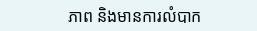ភាព និងមានការលំបាក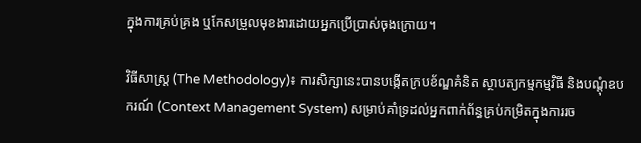ក្នុងការគ្រប់គ្រង ឬកែសម្រួលមុខងារដោយអ្នកប្រើប្រាស់ចុងក្រោយ។

វិធីសាស្ត្រ (The Methodology)៖ ការសិក្សានេះបានបង្កើតក្របខ័ណ្ឌគំនិត ស្ថាបត្យកម្មកម្មវិធី និងបណ្តុំឧបករណ៍ (Context Management System) សម្រាប់គាំទ្រដល់អ្នកពាក់ព័ន្ធគ្រប់កម្រិតក្នុងការរច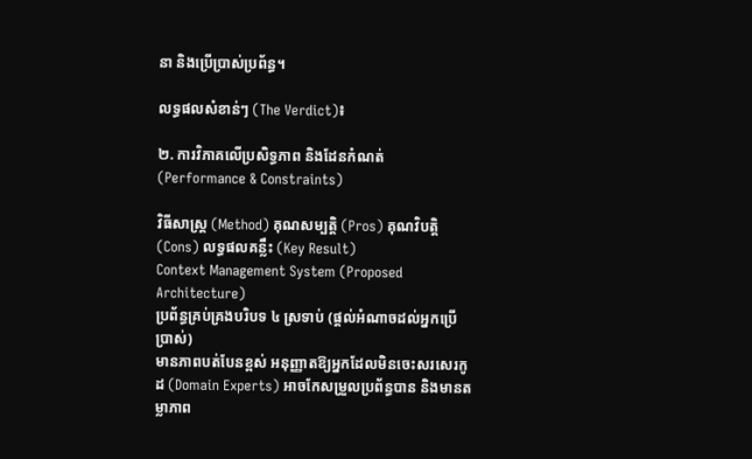នា និងប្រើប្រាស់ប្រព័ន្ធ។

លទ្ធផលសំខាន់ៗ (The Verdict)៖

២. ការវិភាគលើប្រសិទ្ធភាព និងដែនកំណត់ (Performance & Constraints)

វិធីសាស្ត្រ (Method) គុណសម្បត្តិ (Pros) គុណវិបត្តិ (Cons) លទ្ធផលគន្លឹះ (Key Result)
Context Management System (Proposed Architecture)
ប្រព័ន្ធគ្រប់គ្រងបរិបទ ៤ ស្រទាប់ (ផ្ដល់អំណាចដល់អ្នកប្រើប្រាស់)
មានភាពបត់បែនខ្ពស់ អនុញ្ញាតឱ្យអ្នកដែលមិនចេះសរសេរកូដ (Domain Experts) អាចកែសម្រួលប្រព័ន្ធបាន និងមានតម្លាភាព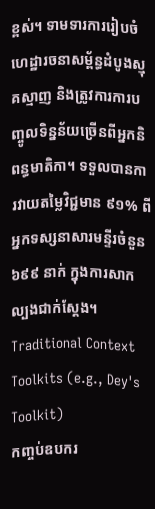ខ្ពស់។ ទាមទារការរៀបចំហេដ្ឋារចនាសម្ព័ន្ធដំបូងស្មុគស្មាញ និងត្រូវការការបញ្ចូលទិន្នន័យច្រើនពីអ្នកនិពន្ធមាតិកា។ ទទួលបានការវាយតម្លៃវិជ្ជមាន ៩១% ពីអ្នកទស្សនាសារមន្ទីរចំនួន ៦៩៩ នាក់ ក្នុងការសាកល្បងជាក់ស្តែង។
Traditional Context Toolkits (e.g., Dey's Toolkit)
កញ្ចប់ឧបករ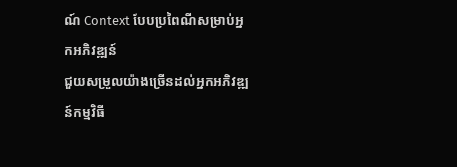ណ៍ Context បែបប្រពៃណីសម្រាប់អ្នកអភិវឌ្ឍន៍
ជួយសម្រួលយ៉ាងច្រើនដល់អ្នកអភិវឌ្ឍន៍កម្មវិធី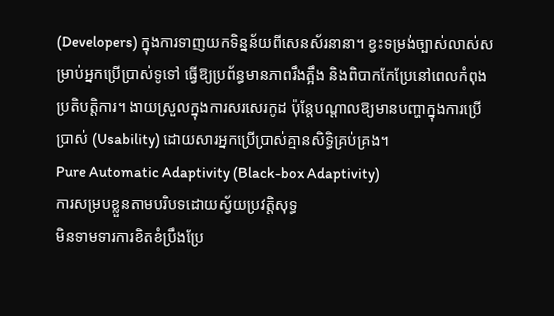(Developers) ក្នុងការទាញយកទិន្នន័យពីសេនស័រនានា។ ខ្វះទម្រង់ច្បាស់លាស់សម្រាប់អ្នកប្រើប្រាស់ទូទៅ ធ្វើឱ្យប្រព័ន្ធមានភាពរឹងត្អឹង និងពិបាកកែប្រែនៅពេលកំពុងប្រតិបត្តិការ។ ងាយស្រួលក្នុងការសរសេរកូដ ប៉ុន្តែបណ្តាលឱ្យមានបញ្ហាក្នុងការប្រើប្រាស់ (Usability) ដោយសារអ្នកប្រើប្រាស់គ្មានសិទ្ធិគ្រប់គ្រង។
Pure Automatic Adaptivity (Black-box Adaptivity)
ការសម្របខ្លួនតាមបរិបទដោយស្វ័យប្រវត្តិសុទ្ធ
មិនទាមទារការខិតខំប្រឹងប្រែ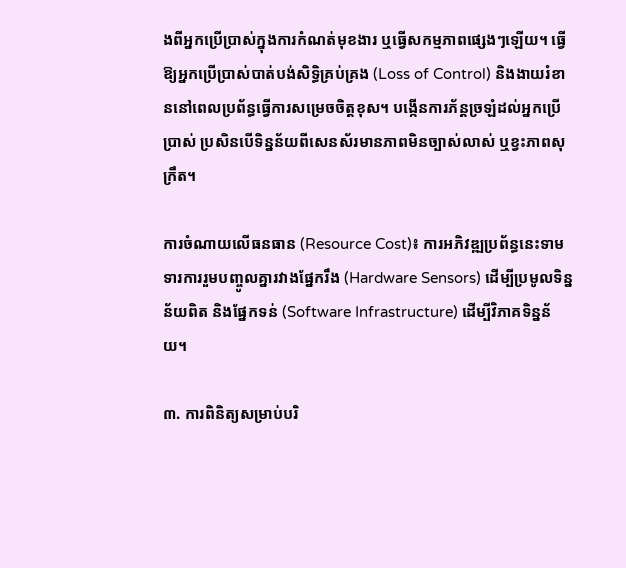ងពីអ្នកប្រើប្រាស់ក្នុងការកំណត់មុខងារ ឬធ្វើសកម្មភាពផ្សេងៗឡើយ។ ធ្វើឱ្យអ្នកប្រើប្រាស់បាត់បង់សិទ្ធិគ្រប់គ្រង (Loss of Control) និងងាយរំខាននៅពេលប្រព័ន្ធធ្វើការសម្រេចចិត្តខុស។ បង្កើនការភ័ន្តច្រឡំដល់អ្នកប្រើប្រាស់ ប្រសិនបើទិន្នន័យពីសេនស័រមានភាពមិនច្បាស់លាស់ ឬខ្វះភាពសុក្រឹត។

ការចំណាយលើធនធាន (Resource Cost)៖ ការអភិវឌ្ឍប្រព័ន្ធនេះទាមទារការរួមបញ្ចូលគ្នារវាងផ្នែករឹង (Hardware Sensors) ដើម្បីប្រមូលទិន្នន័យពិត និងផ្នែកទន់ (Software Infrastructure) ដើម្បីវិភាគទិន្នន័យ។

៣. ការពិនិត្យសម្រាប់បរិ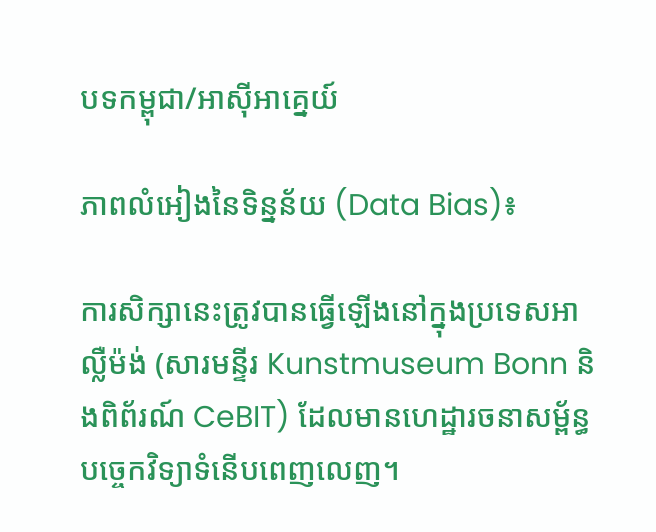បទកម្ពុជា/អាស៊ីអាគ្នេយ៍

ភាពលំអៀងនៃទិន្នន័យ (Data Bias)៖

ការសិក្សានេះត្រូវបានធ្វើឡើងនៅក្នុងប្រទេសអាល្លឺម៉ង់ (សារមន្ទីរ Kunstmuseum Bonn និងពិព័រណ៍ CeBIT) ដែលមានហេដ្ឋារចនាសម្ព័ន្ធបច្ចេកវិទ្យាទំនើបពេញលេញ។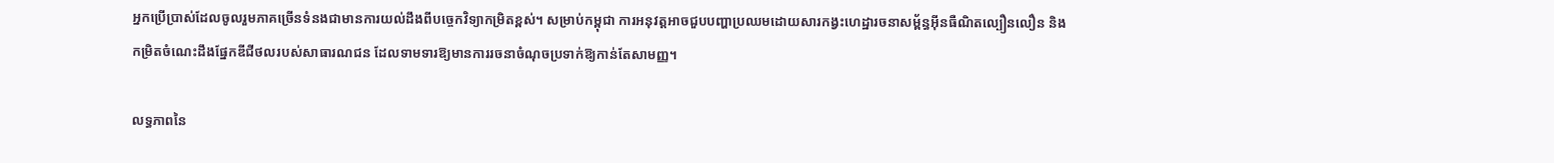អ្នកប្រើប្រាស់ដែលចូលរួមភាគច្រើនទំនងជាមានការយល់ដឹងពីបច្ចេកវិទ្យាកម្រិតខ្ពស់។ សម្រាប់កម្ពុជា ការអនុវត្តអាចជួបបញ្ហាប្រឈមដោយសារកង្វះហេដ្ឋារចនាសម្ព័ន្ធអ៊ីនធឺណិតល្បឿនលឿន និងកម្រិតចំណេះដឹងផ្នែកឌីជីថលរបស់សាធារណជន ដែលទាមទារឱ្យមានការរចនាចំណុចប្រទាក់ឱ្យកាន់តែសាមញ្ញ។

លទ្ធភាពនៃ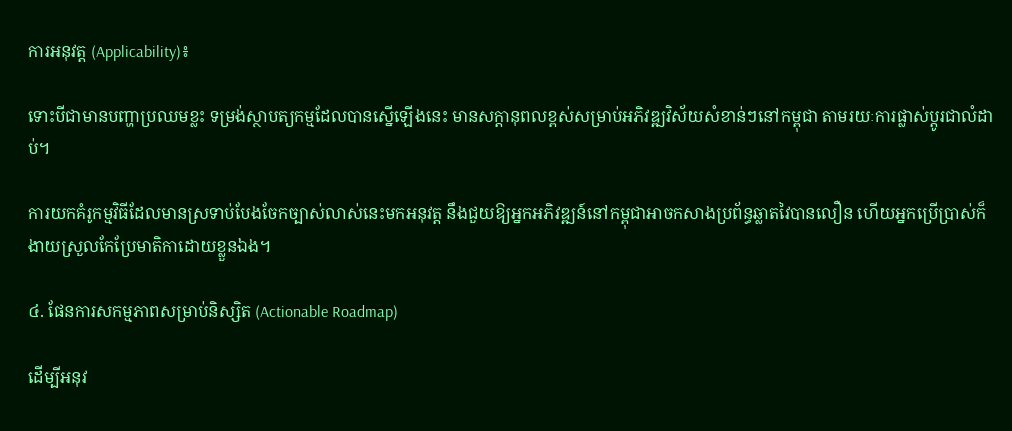ការអនុវត្ត (Applicability)៖

ទោះបីជាមានបញ្ហាប្រឈមខ្លះ ទម្រង់ស្ថាបត្យកម្មដែលបានស្នើឡើងនេះ មានសក្តានុពលខ្ពស់សម្រាប់អភិវឌ្ឍវិស័យសំខាន់ៗនៅកម្ពុជា តាមរយៈការផ្លាស់ប្តូរជាលំដាប់។

ការយកគំរូកម្មវិធីដែលមានស្រទាប់បែងចែកច្បាស់លាស់នេះមកអនុវត្ត នឹងជួយឱ្យអ្នកអភិវឌ្ឍន៍នៅកម្ពុជាអាចកសាងប្រព័ន្ធឆ្លាតវៃបានលឿន ហើយអ្នកប្រើប្រាស់ក៏ងាយស្រួលកែប្រែមាតិកាដោយខ្លួនឯង។

៤. ផែនការសកម្មភាពសម្រាប់និស្សិត (Actionable Roadmap)

ដើម្បីអនុវ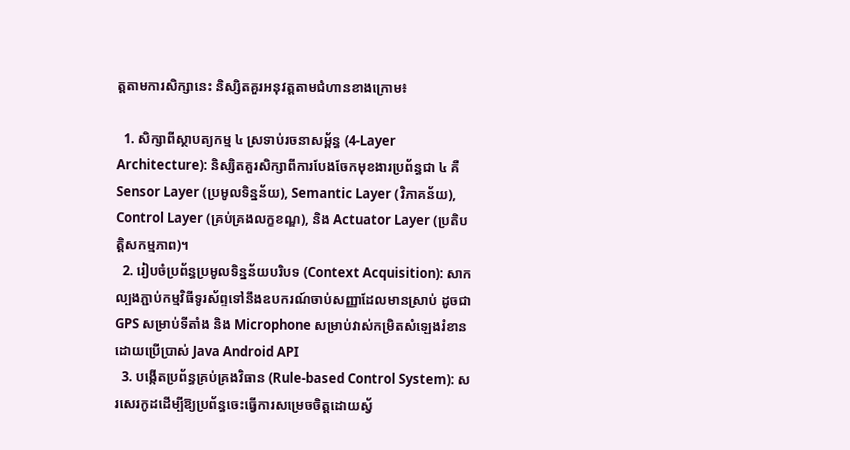ត្តតាមការសិក្សានេះ និស្សិតគួរអនុវត្តតាមជំហានខាងក្រោម៖

  1. សិក្សាពីស្ថាបត្យកម្ម ៤ ស្រទាប់រចនាសម្ព័ន្ធ (4-Layer Architecture): និស្សិតគួរសិក្សាពីការបែងចែកមុខងារប្រព័ន្ធជា ៤ គឺ Sensor Layer (ប្រមូលទិន្នន័យ), Semantic Layer (វិភាគន័យ), Control Layer (គ្រប់គ្រងលក្ខខណ្ឌ), និង Actuator Layer (ប្រតិបត្តិសកម្មភាព)។
  2. រៀបចំប្រព័ន្ធប្រមូលទិន្នន័យបរិបទ (Context Acquisition): សាកល្បងភ្ជាប់កម្មវិធីទូរស័ព្ទទៅនឹងឧបករណ៍ចាប់សញ្ញាដែលមានស្រាប់ ដូចជា GPS សម្រាប់ទីតាំង និង Microphone សម្រាប់វាស់កម្រិតសំឡេងរំខាន ដោយប្រើប្រាស់ Java Android API
  3. បង្កើតប្រព័ន្ធគ្រប់គ្រងវិធាន (Rule-based Control System): សរសេរកូដដើម្បីឱ្យប្រព័ន្ធចេះធ្វើការសម្រេចចិត្តដោយស្វ័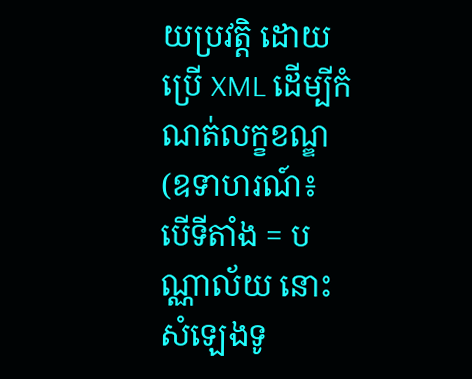យប្រវត្តិ ដោយប្រើ XML ដើម្បីកំណត់លក្ខខណ្ឌ (ឧទាហរណ៍៖ បើទីតាំង = បណ្ណាល័យ នោះសំឡេងទូ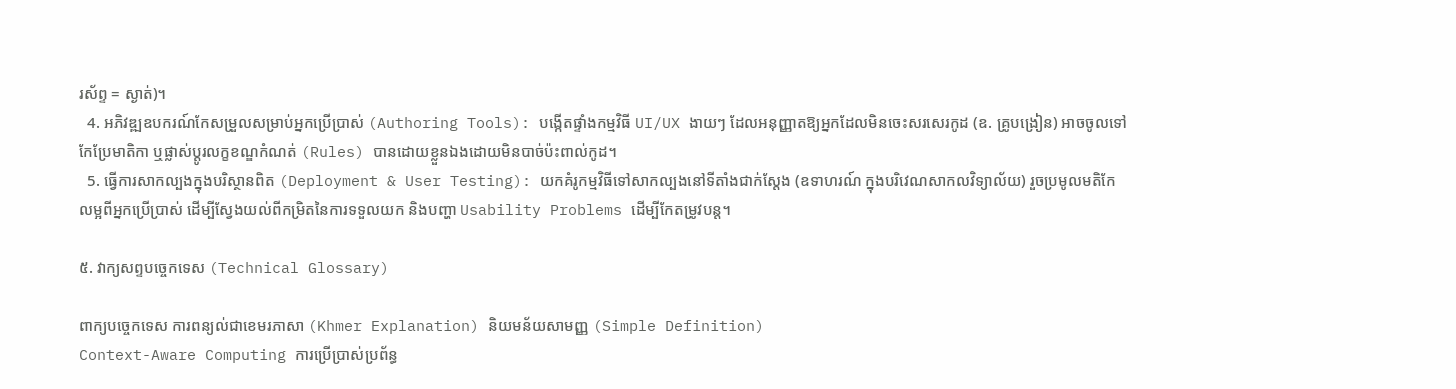រស័ព្ទ = ស្ងាត់)។
  4. អភិវឌ្ឍឧបករណ៍កែសម្រួលសម្រាប់អ្នកប្រើប្រាស់ (Authoring Tools): បង្កើតផ្ទាំងកម្មវិធី UI/UX ងាយៗ ដែលអនុញ្ញាតឱ្យអ្នកដែលមិនចេះសរសេរកូដ (ឧ. គ្រូបង្រៀន) អាចចូលទៅកែប្រែមាតិកា ឬផ្លាស់ប្តូរលក្ខខណ្ឌកំណត់ (Rules) បានដោយខ្លួនឯងដោយមិនបាច់ប៉ះពាល់កូដ។
  5. ធ្វើការសាកល្បងក្នុងបរិស្ថានពិត (Deployment & User Testing): យកគំរូកម្មវិធីទៅសាកល្បងនៅទីតាំងជាក់ស្តែង (ឧទាហរណ៍ ក្នុងបរិវេណសាកលវិទ្យាល័យ) រួចប្រមូលមតិកែលម្អពីអ្នកប្រើប្រាស់ ដើម្បីស្វែងយល់ពីកម្រិតនៃការទទួលយក និងបញ្ហា Usability Problems ដើម្បីកែតម្រូវបន្ត។

៥. វាក្យសព្ទបច្ចេកទេស (Technical Glossary)

ពាក្យបច្ចេកទេស ការពន្យល់ជាខេមរភាសា (Khmer Explanation) និយមន័យសាមញ្ញ (Simple Definition)
Context-Aware Computing ការប្រើប្រាស់ប្រព័ន្ធ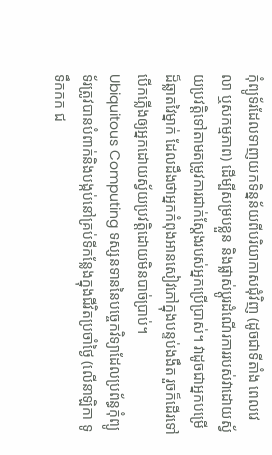កុំព្យូទ័រដែលទាញយកទិន្នន័យពីបរិយាកាសជុំវិញ (ដូចជាទីតាំង ពេលវេលា ឬសកម្មភាព) ដើម្បីសម្របខ្លួន និងផ្លាស់ប្តូរដំណើរការរបស់វាដោយស្វ័យប្រវត្តិទៅតាមតម្រូវការជាក់ស្តែងរបស់អ្នកប្រើប្រាស់។ វាដូចជាអ្នកបម្រើដ៏ឆ្លាតវៃម្នាក់ ដែលដឹងថាអ្នកកំពុងអានសៀវភៅក្នុងបន្ទប់ងងឹត រួចក៏ដើរទៅបើកភ្លើងឲ្យអ្នកដោយស្វ័យប្រវត្តិដោយមិនបាច់ប្រាប់។
Ubiquitous Computing ទស្សនទាននៃបច្ចេកវិទ្យាដែលប្រព័ន្ធកុំព្យូទ័រត្រូវបានបំពាក់និងបង្កប់នៅគ្រប់ទីកន្លែងក្នុងជីវិតប្រចាំថ្ងៃ (លើនាឡិកា ទូទឹកកក ជ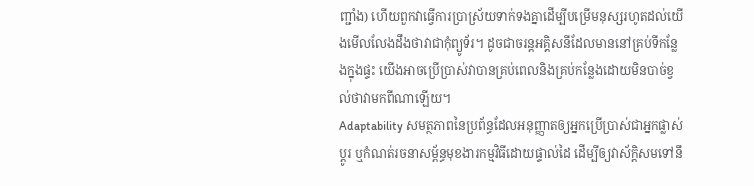ញ្ជាំង) ហើយពួកវាធ្វើការប្រាស្រ័យទាក់ទងគ្នាដើម្បីបម្រើមនុស្សរហូតដល់យើងមើលលែងដឹងថាវាជាកុំព្យូទ័រ។ ដូចជាចរន្តអគ្គិសនីដែលមាននៅគ្រប់ទីកន្លែងក្នុងផ្ទះ យើងអាចប្រើប្រាស់វាបានគ្រប់ពេលនិងគ្រប់កន្លែងដោយមិនបាច់ខ្វល់ថាវាមកពីណាឡើយ។
Adaptability សមត្ថភាពនៃប្រព័ន្ធដែលអនុញ្ញាតឲ្យអ្នកប្រើប្រាស់ជាអ្នកផ្លាស់ប្តូរ ឬកំណត់រចនាសម្ព័ន្ធមុខងារកម្មវិធីដោយផ្ទាល់ដៃ ដើម្បីឲ្យវាស័ក្តិសមទៅនឹ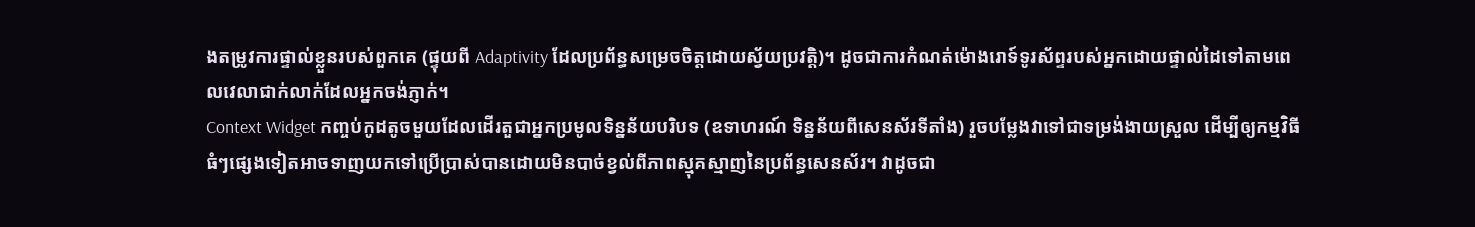ងតម្រូវការផ្ទាល់ខ្លួនរបស់ពួកគេ (ផ្ទុយពី Adaptivity ដែលប្រព័ន្ធសម្រេចចិត្តដោយស្វ័យប្រវត្តិ)។ ដូចជាការកំណត់ម៉ោងរោទ៍ទូរស័ព្ទរបស់អ្នកដោយផ្ទាល់ដៃទៅតាមពេលវេលាជាក់លាក់ដែលអ្នកចង់ភ្ញាក់។
Context Widget កញ្ចប់កូដតូចមួយដែលដើរតួជាអ្នកប្រមូលទិន្នន័យបរិបទ (ឧទាហរណ៍ ទិន្នន័យពីសេនស័រទីតាំង) រួចបម្លែងវាទៅជាទម្រង់ងាយស្រួល ដើម្បីឲ្យកម្មវិធីធំៗផ្សេងទៀតអាចទាញយកទៅប្រើប្រាស់បានដោយមិនបាច់ខ្វល់ពីភាពស្មុគស្មាញនៃប្រព័ន្ធសេនស័រ។ វាដូចជា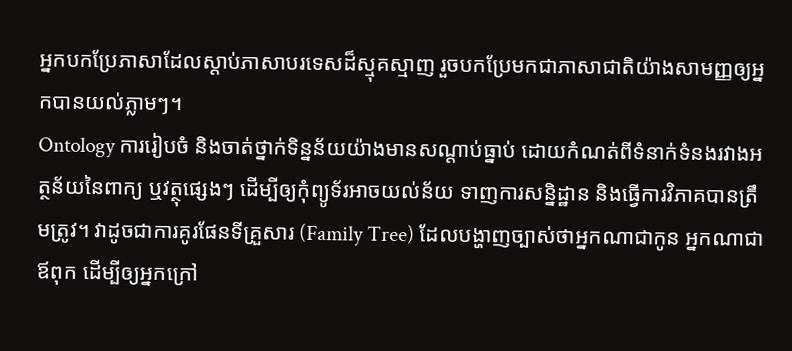អ្នកបកប្រែភាសាដែលស្តាប់ភាសាបរទេសដ៏ស្មុគស្មាញ រួចបកប្រែមកជាភាសាជាតិយ៉ាងសាមញ្ញឲ្យអ្នកបានយល់ភ្លាមៗ។
Ontology ការរៀបចំ និងចាត់ថ្នាក់ទិន្នន័យយ៉ាងមានសណ្តាប់ធ្នាប់ ដោយកំណត់ពីទំនាក់ទំនងរវាងអត្ថន័យនៃពាក្យ ឬវត្ថុផ្សេងៗ ដើម្បីឲ្យកុំព្យូទ័រអាចយល់ន័យ ទាញការសន្និដ្ឋាន និងធ្វើការវិភាគបានត្រឹមត្រូវ។ វាដូចជាការគូរផែនទីគ្រួសារ (Family Tree) ដែលបង្ហាញច្បាស់ថាអ្នកណាជាកូន អ្នកណាជាឪពុក ដើម្បីឲ្យអ្នកក្រៅ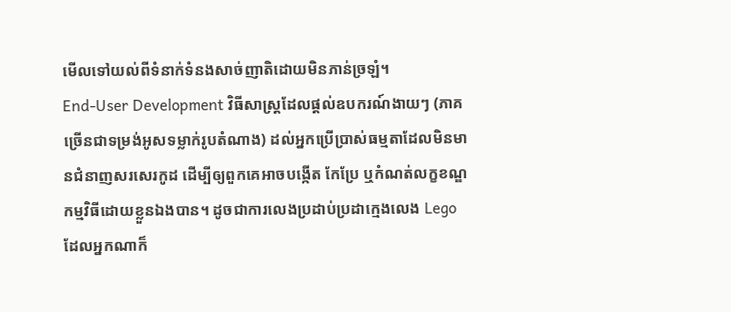មើលទៅយល់ពីទំនាក់ទំនងសាច់ញាតិដោយមិនភាន់ច្រឡំ។
End-User Development វិធីសាស្ត្រដែលផ្តល់ឧបករណ៍ងាយៗ (ភាគច្រើនជាទម្រង់អូសទម្លាក់រូបតំណាង) ដល់អ្នកប្រើប្រាស់ធម្មតាដែលមិនមានជំនាញសរសេរកូដ ដើម្បីឲ្យពួកគេអាចបង្កើត កែប្រែ ឬកំណត់លក្ខខណ្ឌកម្មវិធីដោយខ្លួនឯងបាន។ ដូចជាការលេងប្រដាប់ប្រដាក្មេងលេង Lego ដែលអ្នកណាក៏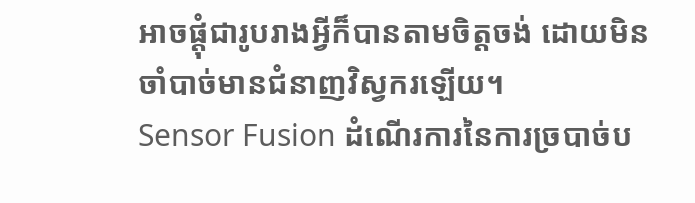អាចផ្តុំជារូបរាងអ្វីក៏បានតាមចិត្តចង់ ដោយមិនចាំបាច់មានជំនាញវិស្វករឡើយ។
Sensor Fusion ដំណើរការនៃការច្របាច់ប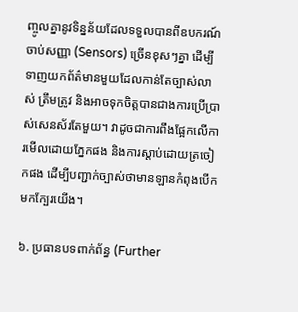ញ្ចូលគ្នានូវទិន្នន័យដែលទទួលបានពីឧបករណ៍ចាប់សញ្ញា (Sensors) ច្រើនខុសៗគ្នា ដើម្បីទាញយកព័ត៌មានមួយដែលកាន់តែច្បាស់លាស់ ត្រឹមត្រូវ និងអាចទុកចិត្តបានជាងការប្រើប្រាស់សេនស័រតែមួយ។ វាដូចជាការពឹងផ្អែកលើការមើលដោយភ្នែកផង និងការស្តាប់ដោយត្រចៀកផង ដើម្បីបញ្ជាក់ច្បាស់ថាមានឡានកំពុងបើកមកក្បែរយើង។

៦. ប្រធានបទពាក់ព័ន្ធ (Further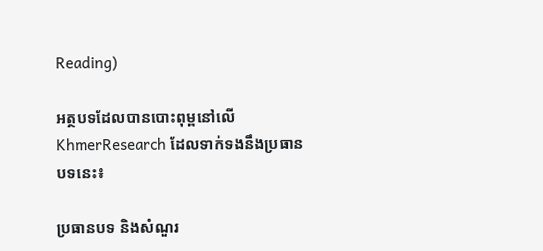Reading)

អត្ថបទដែលបានបោះពុម្ពនៅលើ KhmerResearch ដែលទាក់ទងនឹងប្រធានបទនេះ៖

ប្រធានបទ និងសំណួរ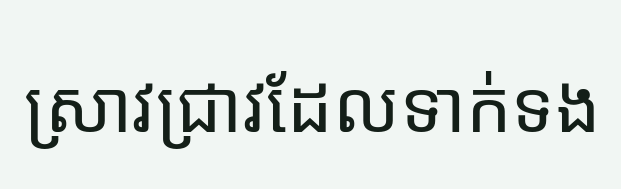ស្រាវជ្រាវដែលទាក់ទង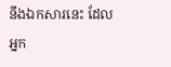នឹងឯកសារនេះ ដែលអ្នក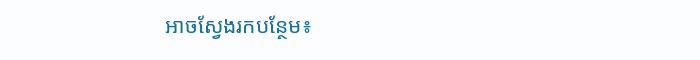អាចស្វែងរកបន្ថែម៖